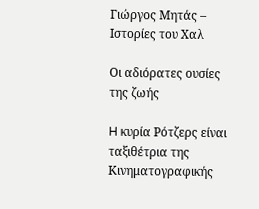Γιώργος Μητάς – Ιστορίες του Χαλ

Οι αδιόρατες ουσίες της ζωής

H κυρία Ρότζερς είναι ταξιθέτρια της Κινηματογραφικής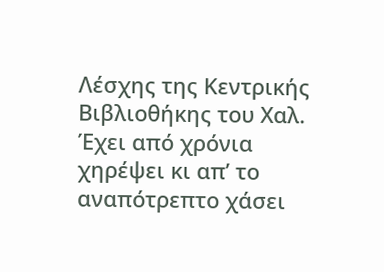Λέσχης της Κεντρικής Βιβλιοθήκης του Χαλ. Έχει από χρόνια χηρέψει κι απ’ το αναπότρεπτο χάσει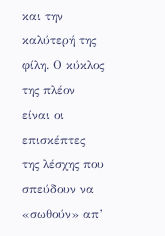και την καλύτερή της φίλη. Ο κύκλος της πλέον είναι οι επισκέπτες της λέσχης που σπεύδουν να «σωθούν» απ’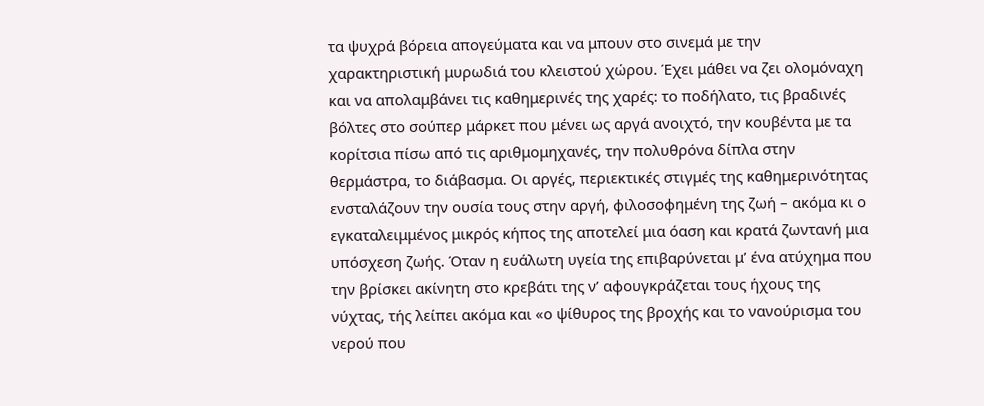τα ψυχρά βόρεια απογεύματα και να μπουν στο σινεμά με την χαρακτηριστική μυρωδιά του κλειστού χώρου. Έχει μάθει να ζει ολομόναχη και να απολαμβάνει τις καθημερινές της χαρές: το ποδήλατο, τις βραδινές βόλτες στο σούπερ μάρκετ που μένει ως αργά ανοιχτό, την κουβέντα με τα κορίτσια πίσω από τις αριθμομηχανές, την πολυθρόνα δίπλα στην θερμάστρα, το διάβασμα. Οι αργές, περιεκτικές στιγμές της καθημερινότητας ενσταλάζουν την ουσία τους στην αργή, φιλοσοφημένη της ζωή – ακόμα κι ο εγκαταλειμμένος μικρός κήπος της αποτελεί μια όαση και κρατά ζωντανή μια υπόσχεση ζωής. Όταν η ευάλωτη υγεία της επιβαρύνεται μ’ ένα ατύχημα που την βρίσκει ακίνητη στο κρεβάτι της ν’ αφουγκράζεται τους ήχους της νύχτας, τής λείπει ακόμα και «ο ψίθυρος της βροχής και το νανούρισμα του νερού που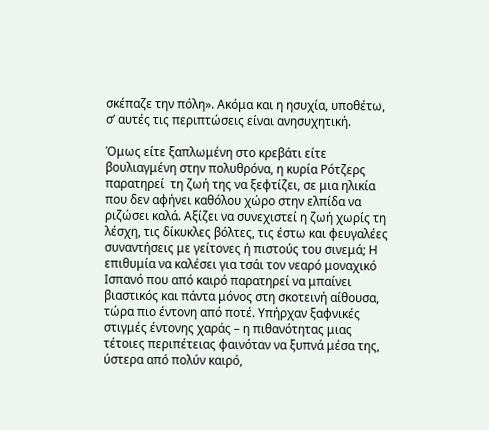σκέπαζε την πόλη». Ακόμα και η ησυχία, υποθέτω, σ’ αυτές τις περιπτώσεις είναι ανησυχητική.

Όμως είτε ξαπλωμένη στο κρεβάτι είτε βουλιαγμένη στην πολυθρόνα, η κυρία Ρότζερς παρατηρεί  τη ζωή της να ξεφτίζει, σε μια ηλικία που δεν αφήνει καθόλου χώρο στην ελπίδα να ριζώσει καλά. Αξίζει να συνεχιστεί η ζωή χωρίς τη λέσχη, τις δίκυκλες βόλτες, τις έστω και φευγαλέες συναντήσεις με γείτονες ή πιστούς του σινεμά; Η επιθυμία να καλέσει για τσάι τον νεαρό μοναχικό Ισπανό που από καιρό παρατηρεί να μπαίνει βιαστικός και πάντα μόνος στη σκοτεινή αίθουσα, τώρα πιο έντονη από ποτέ. Υπήρχαν ξαφνικές στιγμές έντονης χαράς – η πιθανότητας μιας τέτοιες περιπέτειας φαινόταν να ξυπνά μέσα της, ύστερα από πολύν καιρό,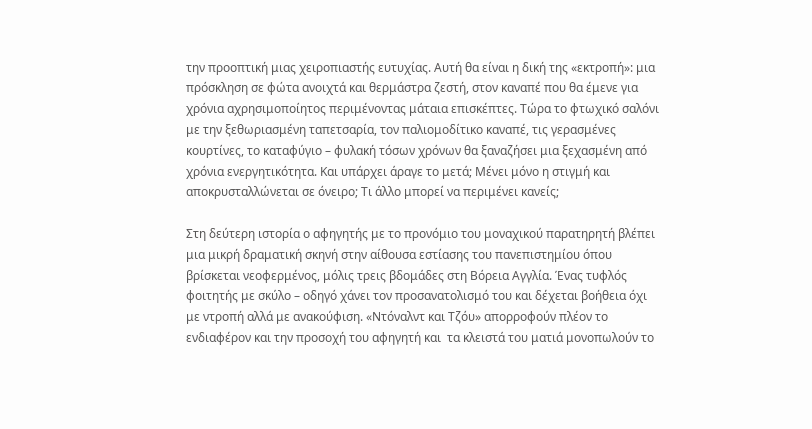την προοπτική μιας χειροπιαστής ευτυχίας. Αυτή θα είναι η δική της «εκτροπή»: μια πρόσκληση σε φώτα ανοιχτά και θερμάστρα ζεστή, στον καναπέ που θα έμενε για χρόνια αχρησιμοποίητος περιμένοντας μάταια επισκέπτες. Τώρα το φτωχικό σαλόνι με την ξεθωριασμένη ταπετσαρία, τον παλιομοδίτικο καναπέ, τις γερασμένες κουρτίνες, το καταφύγιο – φυλακή τόσων χρόνων θα ξαναζήσει μια ξεχασμένη από χρόνια ενεργητικότητα. Και υπάρχει άραγε το μετά; Μένει μόνο η στιγμή και αποκρυσταλλώνεται σε όνειρο; Τι άλλο μπορεί να περιμένει κανείς;

Στη δεύτερη ιστορία ο αφηγητής με το προνόμιο του μοναχικού παρατηρητή βλέπει μια μικρή δραματική σκηνή στην αίθουσα εστίασης του πανεπιστημίου όπου βρίσκεται νεοφερμένος, μόλις τρεις βδομάδες στη Βόρεια Αγγλία. Ένας τυφλός φοιτητής με σκύλο – οδηγό χάνει τον προσανατολισμό του και δέχεται βοήθεια όχι με ντροπή αλλά με ανακούφιση. «Ντόναλντ και Τζόυ» απορροφούν πλέον το ενδιαφέρον και την προσοχή του αφηγητή και  τα κλειστά του ματιά μονοπωλούν το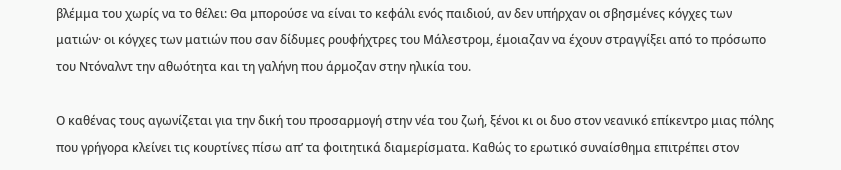βλέμμα του χωρίς να το θέλει: Θα μπορούσε να είναι το κεφάλι ενός παιδιού, αν δεν υπήρχαν οι σβησμένες κόγχες των ματιών· οι κόγχες των ματιών που σαν δίδυμες ρουφήχτρες του Μάλεστρομ, έμοιαζαν να έχουν στραγγίξει από το πρόσωπο του Ντόναλντ την αθωότητα και τη γαλήνη που άρμοζαν στην ηλικία του.

Ο καθένας τους αγωνίζεται για την δική του προσαρμογή στην νέα του ζωή, ξένοι κι οι δυο στον νεανικό επίκεντρο μιας πόλης που γρήγορα κλείνει τις κουρτίνες πίσω απ’ τα φοιτητικά διαμερίσματα. Καθώς το ερωτικό συναίσθημα επιτρέπει στον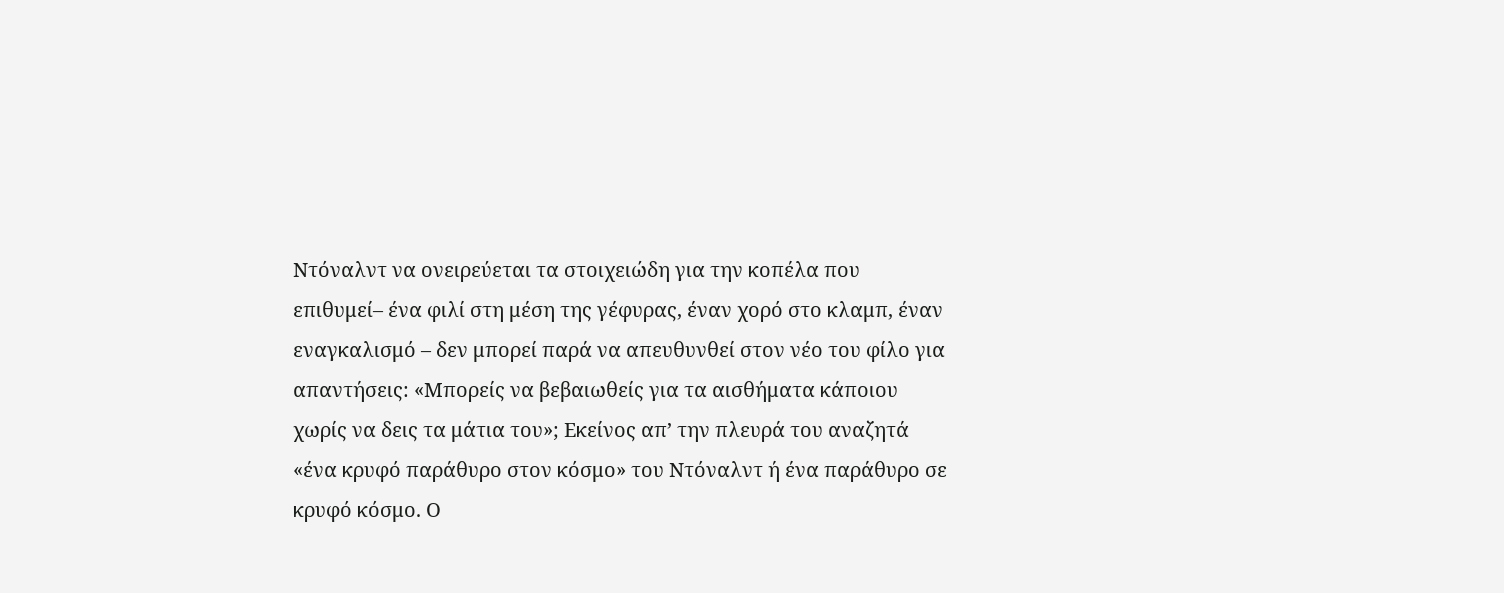Ντόναλντ να ονειρεύεται τα στοιχειώδη για την κοπέλα που επιθυμεί– ένα φιλί στη μέση της γέφυρας, έναν χορό στο κλαμπ, έναν εναγκαλισμό – δεν μπορεί παρά να απευθυνθεί στον νέο του φίλο για απαντήσεις: «Μπορείς να βεβαιωθείς για τα αισθήματα κάποιου χωρίς να δεις τα μάτια του»; Εκείνος απ’ την πλευρά του αναζητά «ένα κρυφό παράθυρο στον κόσμο» του Ντόναλντ ή ένα παράθυρο σε κρυφό κόσμο. Ο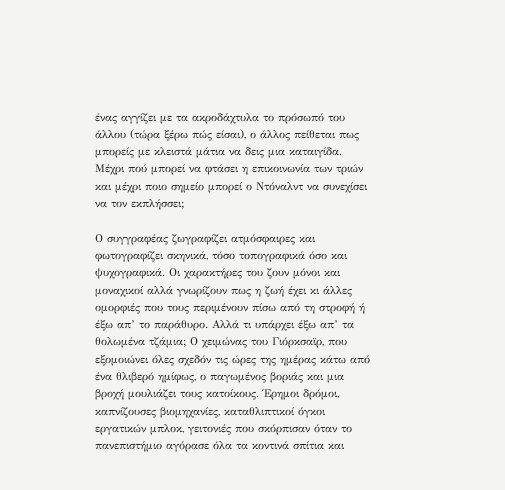ένας αγγίζει με τα ακροδάχτυλα το πρόσωπό του άλλου (τώρα ξέρω πώς είσαι), ο άλλος πείθεται πως μπορείς με κλειστά μάτια να δεις μια καταιγίδα. Μέχρι πού μπορεί να φτάσει η επικοινωνία των τριών και μέχρι ποιο σημείο μπορεί ο Ντόναλντ να συνεχίσει να τον εκπλήσσει;

Ο συγγραφέας ζωγραφίζει ατμόσφαιρες και φωτογραφίζει σκηνικά, τόσο τοπογραφικά όσο και ψυχογραφικά. Οι χαρακτήρες του ζουν μόνοι και μοναχικοί αλλά γνωρίζουν πως η ζωή έχει κι άλλες ομορφιές που τους περιμένουν πίσω από τη στροφή ή έξω απ’ το παράθυρο. Αλλά τι υπάρχει έξω απ’ τα θολωμένα τζάμια; Ο χειμώνας του Γιόρκσαϊρ, που εξομοιώνει όλες σχεδόν τις ώρες της ημέρας κάτω από ένα θλιβερό ημίφως, ο παγωμένος βοριάς και μια βροχή μουλιάζει τους κατοίκους. Έρημοι δρόμοι, καπνίζουσες βιομηχανίες, καταθλιπτικοί όγκοι εργατικών μπλοκ, γειτονιές που σκόρπισαν όταν το πανεπιστήμιο αγόρασε όλα τα κοντινά σπίτια και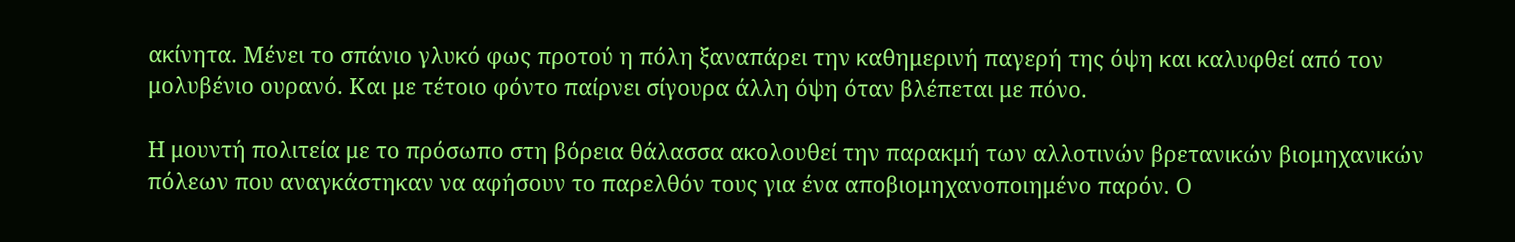ακίνητα. Μένει το σπάνιο γλυκό φως προτού η πόλη ξαναπάρει την καθημερινή παγερή της όψη και καλυφθεί από τον μολυβένιο ουρανό. Και με τέτοιο φόντο παίρνει σίγουρα άλλη όψη όταν βλέπεται με πόνο.

Η μουντή πολιτεία με το πρόσωπο στη βόρεια θάλασσα ακολουθεί την παρακμή των αλλοτινών βρετανικών βιομηχανικών πόλεων που αναγκάστηκαν να αφήσουν το παρελθόν τους για ένα αποβιομηχανοποιημένο παρόν. Ο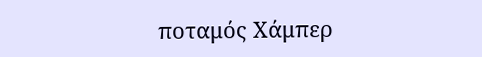ποταμός Χάμπερ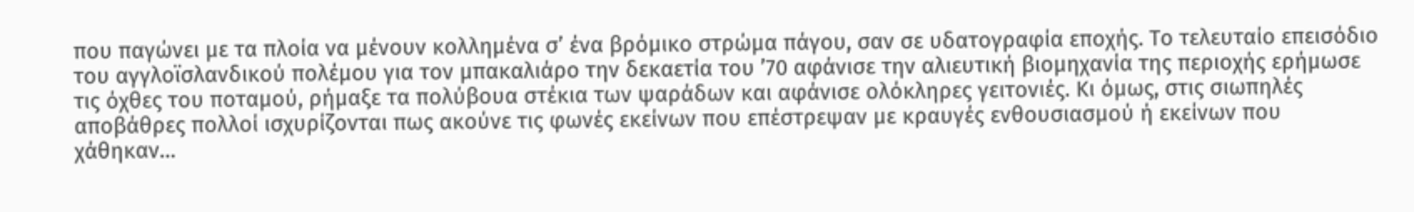που παγώνει με τα πλοία να μένουν κολλημένα σ’ ένα βρόμικο στρώμα πάγου, σαν σε υδατογραφία εποχής. Το τελευταίο επεισόδιο του αγγλοϊσλανδικού πολέμου για τον μπακαλιάρο την δεκαετία του ’70 αφάνισε την αλιευτική βιομηχανία της περιοχής ερήμωσε τις όχθες του ποταμού, ρήμαξε τα πολύβουα στέκια των ψαράδων και αφάνισε ολόκληρες γειτονιές. Κι όμως, στις σιωπηλές αποβάθρες πολλοί ισχυρίζονται πως ακούνε τις φωνές εκείνων που επέστρεψαν με κραυγές ενθουσιασμού ή εκείνων που χάθηκαν…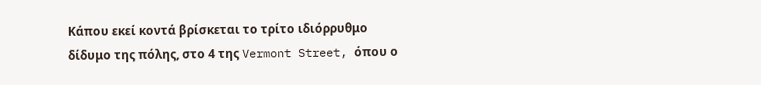Κάπου εκεί κοντά βρίσκεται το τρίτο ιδιόρρυθμο δίδυμο της πόλης, στο 4 της Vermont Street, όπου ο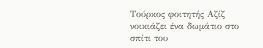Τούρκος φοιτητής Αζίζ νοικιάζει ένα δωμάτιο στο σπίτι του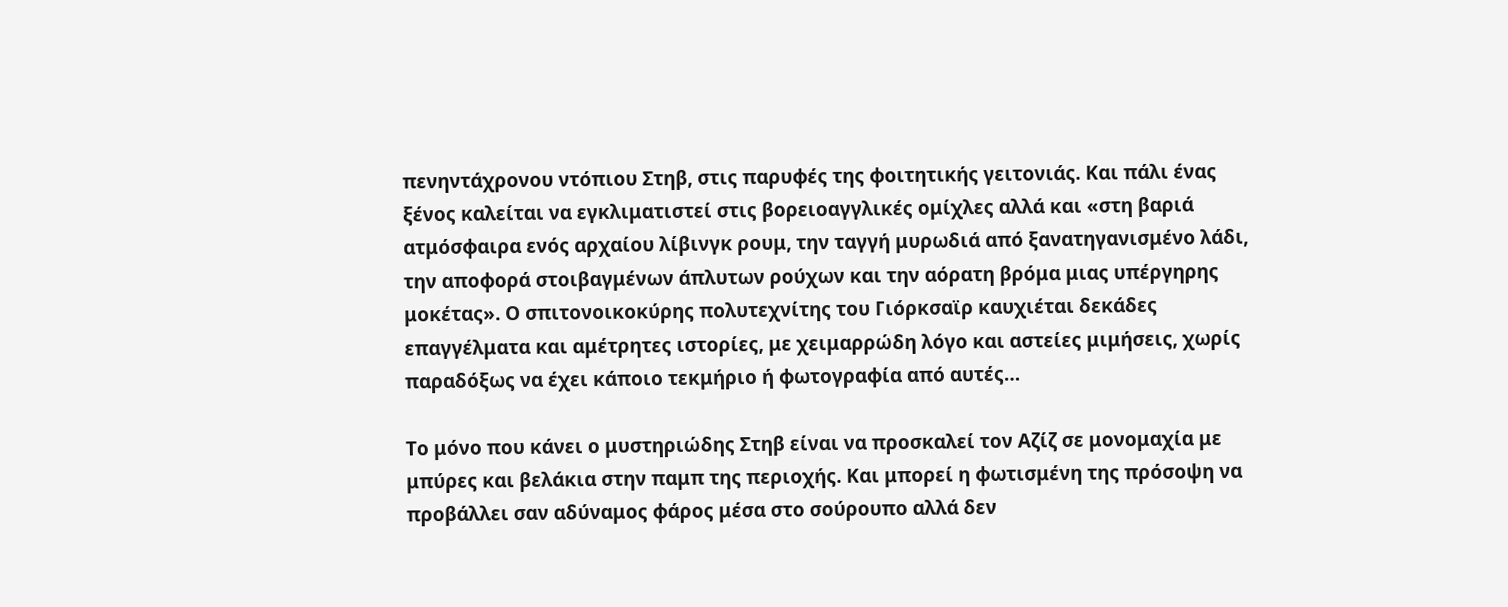πενηντάχρονου ντόπιου Στηβ, στις παρυφές της φοιτητικής γειτονιάς. Και πάλι ένας ξένος καλείται να εγκλιματιστεί στις βορειοαγγλικές ομίχλες αλλά και «στη βαριά ατμόσφαιρα ενός αρχαίου λίβινγκ ρουμ, την ταγγή μυρωδιά από ξανατηγανισμένο λάδι, την αποφορά στοιβαγμένων άπλυτων ρούχων και την αόρατη βρόμα μιας υπέργηρης μοκέτας». Ο σπιτονοικοκύρης πολυτεχνίτης του Γιόρκσαϊρ καυχιέται δεκάδες επαγγέλματα και αμέτρητες ιστορίες, με χειμαρρώδη λόγο και αστείες μιμήσεις, χωρίς παραδόξως να έχει κάποιο τεκμήριο ή φωτογραφία από αυτές…

Το μόνο που κάνει ο μυστηριώδης Στηβ είναι να προσκαλεί τον Αζίζ σε μονομαχία με μπύρες και βελάκια στην παμπ της περιοχής. Και μπορεί η φωτισμένη της πρόσοψη να προβάλλει σαν αδύναμος φάρος μέσα στο σούρουπο αλλά δεν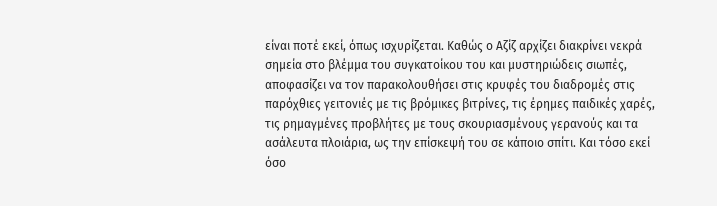είναι ποτέ εκεί, όπως ισχυρίζεται. Καθώς ο Αζίζ αρχίζει διακρίνει νεκρά σημεία στο βλέμμα του συγκατοίκου του και μυστηριώδεις σιωπές, αποφασίζει να τον παρακολουθήσει στις κρυφές του διαδρομές στις παρόχθιες γειτονιές με τις βρόμικες βιτρίνες, τις έρημες παιδικές χαρές, τις ρημαγμένες προβλήτες με τους σκουριασμένους γερανούς και τα ασάλευτα πλοιάρια, ως την επίσκεψή του σε κάποιο σπίτι. Και τόσο εκεί όσο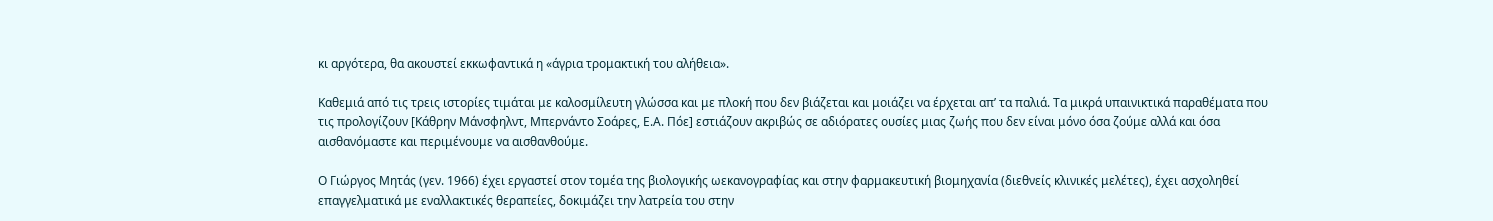κι αργότερα, θα ακουστεί εκκωφαντικά η «άγρια τρομακτική του αλήθεια».

Καθεμιά από τις τρεις ιστορίες τιμάται με καλοσμίλευτη γλώσσα και με πλοκή που δεν βιάζεται και μοιάζει να έρχεται απ’ τα παλιά. Τα μικρά υπαινικτικά παραθέματα που τις προλογίζουν [Κάθρην Μάνσφηλντ, Μπερνάντο Σοάρες, Ε.Α. Πόε] εστιάζουν ακριβώς σε αδιόρατες ουσίες μιας ζωής που δεν είναι μόνο όσα ζούμε αλλά και όσα αισθανόμαστε και περιμένουμε να αισθανθούμε.

Ο Γιώργος Μητάς (γεν. 1966) έχει εργαστεί στον τομέα της βιολογικής ωεκανογραφίας και στην φαρμακευτική βιομηχανία (διεθνείς κλινικές μελέτες), έχει ασχοληθεί επαγγελματικά με εναλλακτικές θεραπείες, δοκιμάζει την λατρεία του στην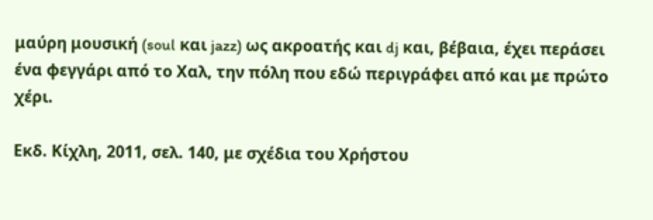μαύρη μουσική (soul και jazz) ως ακροατής και dj και, βέβαια, έχει περάσει ένα φεγγάρι από το Χαλ, την πόλη που εδώ περιγράφει από και με πρώτο χέρι.

Εκδ. Κίχλη, 2011, σελ. 140, με σχέδια του Χρήστου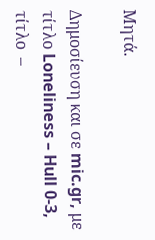Μητά.

Δημοσίευση και σε mic.gr, με τίτλο Loneliness – Hull 0-3, τίτλο  –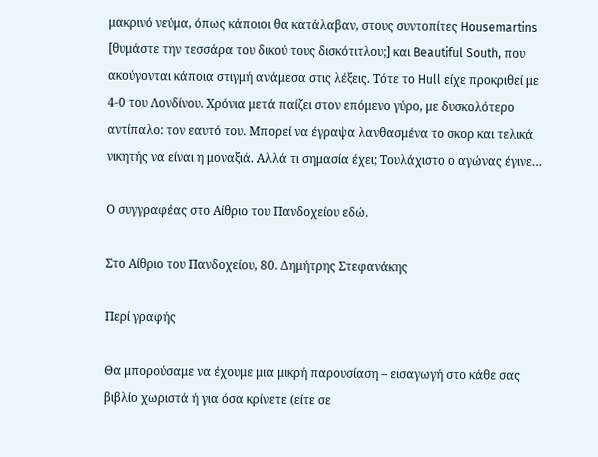μακρινό νεύμα, όπως κάποιοι θα κατάλαβαν, στους συντοπίτες Housemartins [θυμάστε την τεσσάρα του δικού τους δισκότιτλου;] και Beautiful South, που ακούγονται κάποια στιγμή ανάμεσα στις λέξεις. Τότε το Hull είχε προκριθεί με 4-0 του Λονδίνου. Χρόνια μετά παίζει στον επόμενο γύρο, με δυσκολότερο αντίπαλο: τον εαυτό του. Μπορεί να έγραψα λανθασμένα το σκορ και τελικά νικητής να είναι η μοναξιά. Αλλά τι σημασία έχει; Τουλάχιστο ο αγώνας έγινε…

Ο συγγραφέας στο Αίθριο του Πανδοχείου εδώ.

Στο Αίθριο του Πανδοχείου, 80. Δημήτρης Στεφανάκης

Περί γραφής

Θα μπορούσαμε να έχουμε μια μικρή παρουσίαση – εισαγωγή στο κάθε σας βιβλίο χωριστά ή για όσα κρίνετε (είτε σε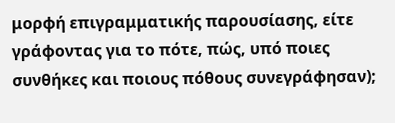μορφή επιγραμματικής παρουσίασης, είτε γράφοντας για το πότε, πώς, υπό ποιες συνθήκες και ποιους πόθους συνεγράφησαν);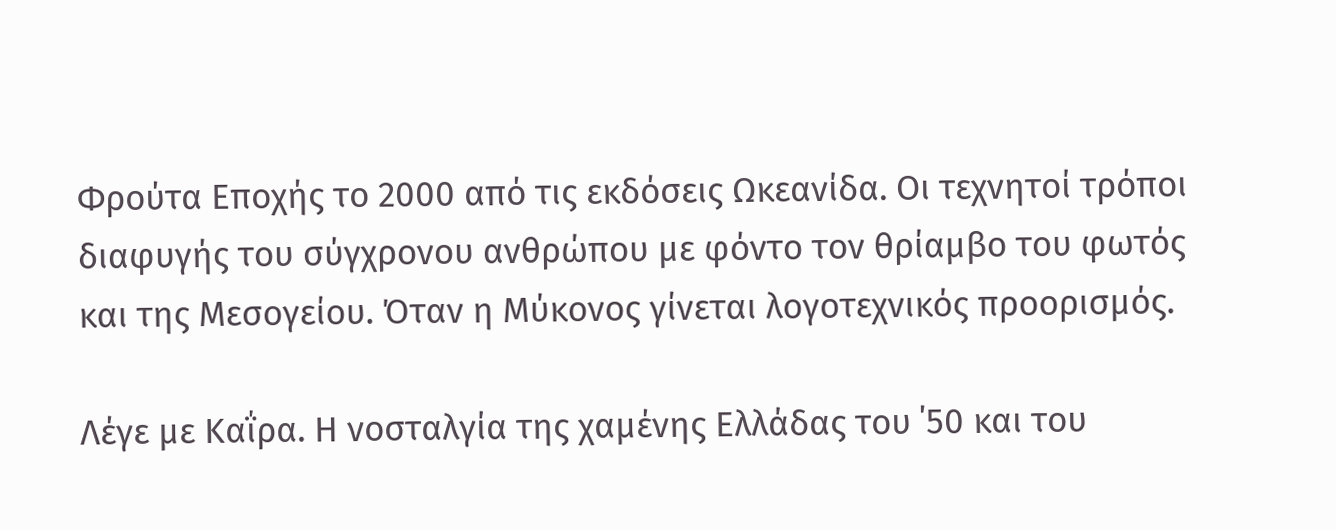Φρούτα Εποχής το 2000 από τις εκδόσεις Ωκεανίδα. Οι τεχνητοί τρόποι διαφυγής του σύγχρονου ανθρώπου με φόντο τον θρίαμβο του φωτός και της Μεσογείου. Όταν η Μύκονος γίνεται λογοτεχνικός προορισμός.

Λέγε με Καΐρα. Η νοσταλγία της χαμένης Ελλάδας του ΄50 και του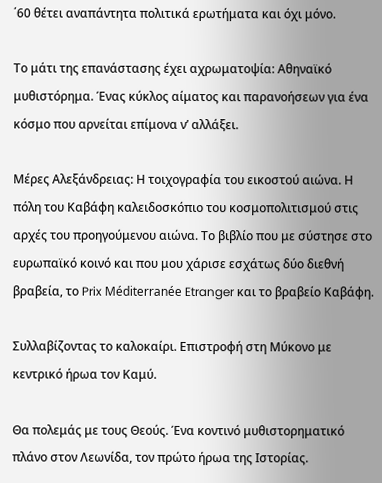΄60 θέτει αναπάντητα πολιτικά ερωτήματα και όχι μόνο.

Το μάτι της επανάστασης έχει αχρωματοψία: Αθηναϊκό μυθιστόρημα. Ένας κύκλος αίματος και παρανοήσεων για ένα κόσμο που αρνείται επίμονα ν’ αλλάξει.

Μέρες Αλεξάνδρειας: Η τοιχογραφία του εικοστού αιώνα. Η πόλη του Καβάφη καλειδοσκόπιο του κοσμοπολιτισμού στις αρχές του προηγούμενου αιώνα. Το βιβλίο που με σύστησε στο ευρωπαϊκό κοινό και που μου χάρισε εσχάτως δύο διεθνή βραβεία, το Prix Méditerranée Etranger και το βραβείο Καβάφη.

Συλλαβίζοντας το καλοκαίρι. Επιστροφή στη Μύκονο με κεντρικό ήρωα τον Καμύ.

Θα πολεμάς με τους Θεούς. Ένα κοντινό μυθιστορηματικό πλάνο στον Λεωνίδα, τον πρώτο ήρωα της Ιστορίας.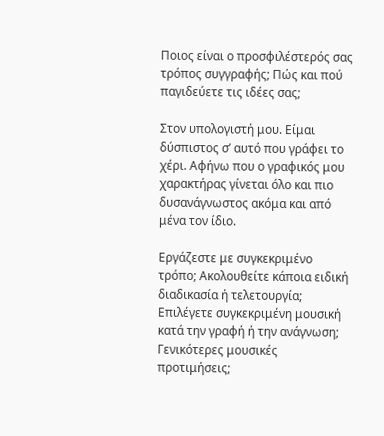Ποιος είναι ο προσφιλέστερός σας τρόπος συγγραφής; Πώς και πού παγιδεύετε τις ιδέες σας;

Στον υπολογιστή μου. Είμαι δύσπιστος σ’ αυτό που γράφει το χέρι. Αφήνω που ο γραφικός μου χαρακτήρας γίνεται όλο και πιο δυσανάγνωστος ακόμα και από μένα τον ίδιο.

Εργάζεστε με συγκεκριμένο τρόπο; Ακολουθείτε κάποια ειδική διαδικασία ή τελετουργία; Επιλέγετε συγκεκριμένη μουσική κατά την γραφή ή την ανάγνωση; Γενικότερες μουσικές προτιμήσεις;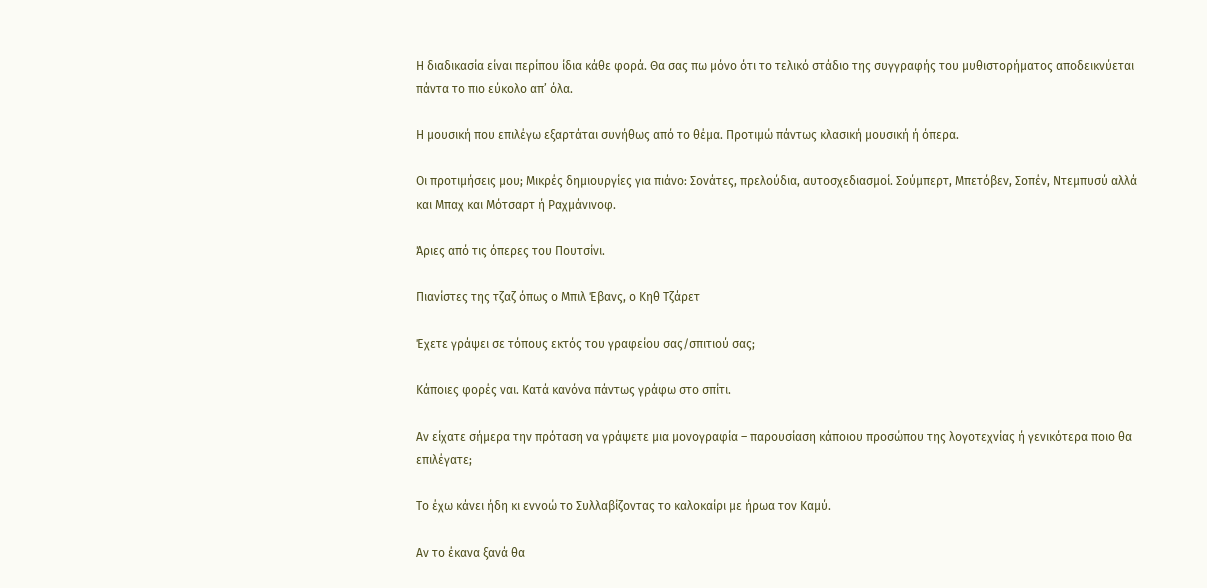Η διαδικασία είναι περίπου ίδια κάθε φορά. Θα σας πω μόνο ότι το τελικό στάδιο της συγγραφής του μυθιστορήματος αποδεικνύεται πάντα το πιο εύκολο απ’ όλα.

Η μουσική που επιλέγω εξαρτάται συνήθως από το θέμα. Προτιμώ πάντως κλασική μουσική ή όπερα.

Οι προτιμήσεις μου; Μικρές δημιουργίες για πιάνο: Σονάτες, πρελούδια, αυτοσχεδιασμοί. Σούμπερτ, Μπετόβεν, Σοπέν, Ντεμπυσύ αλλά και Μπαχ και Μότσαρτ ή Ραχμάνινοφ.

Άριες από τις όπερες του Πουτσίνι.

Πιανίστες της τζαζ όπως ο Μπιλ Έβανς, ο Κηθ Τζάρετ

Έχετε γράψει σε τόπους εκτός του γραφείου σας/σπιτιού σας;

Κάποιες φορές ναι. Κατά κανόνα πάντως γράφω στο σπίτι.

Αν είχατε σήμερα την πρόταση να γράψετε μια μονογραφία – παρουσίαση κάποιου προσώπου της λογοτεχνίας ή γενικότερα ποιο θα επιλέγατε;

Το έχω κάνει ήδη κι εννοώ το Συλλαβίζοντας το καλοκαίρι με ήρωα τον Καμύ.

Αν το έκανα ξανά θα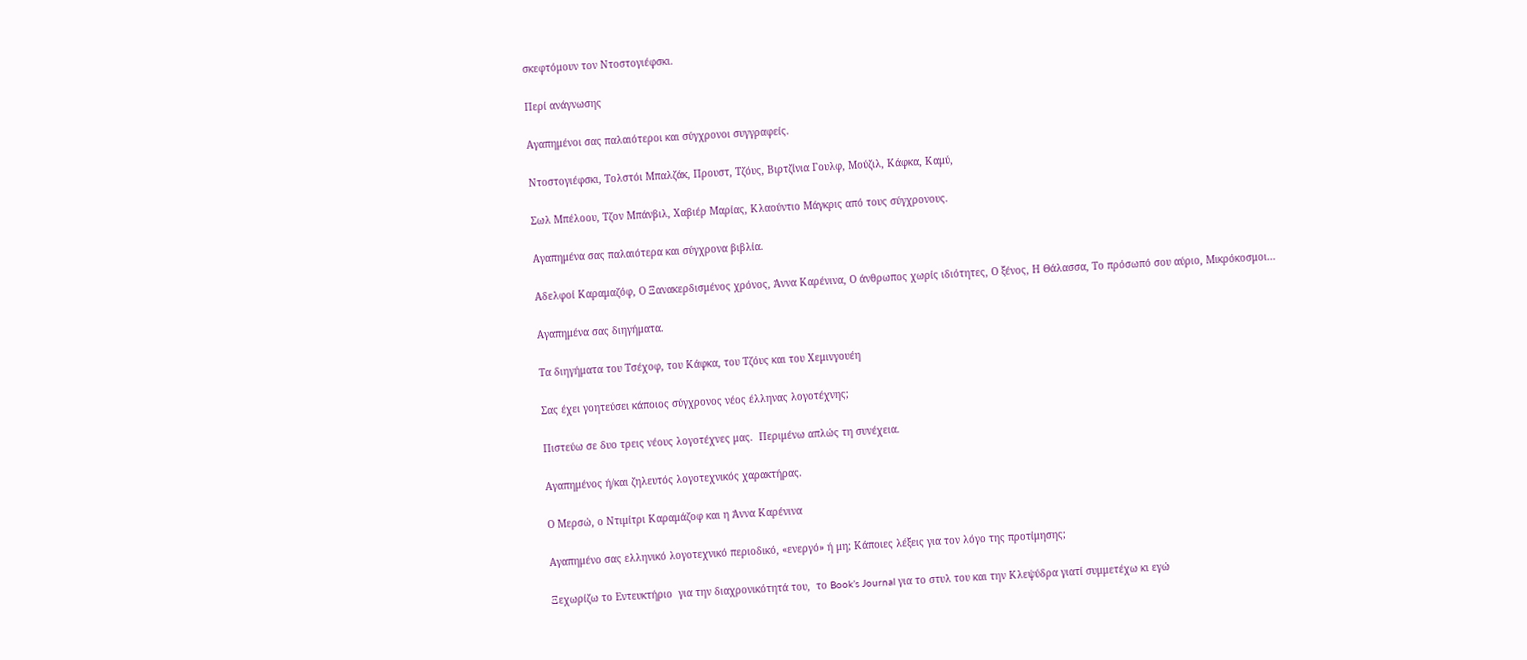σκεφτόμουν τον Ντοστογιέφσκι.

Περί ανάγνωσης

Αγαπημένοι σας παλαιότεροι και σύγχρονοι συγγραφείς.

Ντοστογιέφσκι, Τολστόι Μπαλζάκ, Προυστ, Τζόυς, Βιρτζίνια Γουλφ, Μούζιλ, Κάφκα, Καμύ,

Σωλ Μπέλοου, Τζον Μπάνβιλ, Χαβιέρ Μαρίας, Κλαούντιο Μάγκρις από τους σύγχρονους.

Αγαπημένα σας παλαιότερα και σύγχρονα βιβλία.

Αδελφοί Καραμαζόφ, Ο Ξανακερδισμένος χρόνος, Άννα Καρένινα, Ο άνθρωπος χωρίς ιδιότητες, Ο ξένος, Η Θάλασσα, Το πρόσωπό σου αύριο, Μικρόκοσμοι…

Αγαπημένα σας διηγήματα.

Τα διηγήματα του Τσέχοφ, του Κάφκα, του Τζόυς και του Χεμινγουέη

Σας έχει γοητεύσει κάποιος σύγχρονος νέος έλληνας λογοτέχνης;

Πιστεύω σε δυο τρεις νέους λογοτέχνες μας.  Περιμένω απλώς τη συνέχεια.

Αγαπημένος ή/και ζηλευτός λογοτεχνικός χαρακτήρας.

Ο Μερσώ, ο Ντιμίτρι Καραμάζοφ και η Άννα Καρένινα

Αγαπημένο σας ελληνικό λογοτεχνικό περιοδικό, «ενεργό» ή μη; Κάποιες λέξεις για τον λόγο της προτίμησης;

Ξεχωρίζω το Εντευκτήριο  για την διαχρονικότητά του,  το Book’s Journal για το στυλ του και την Κλεψύδρα γιατί συμμετέχω κι εγώ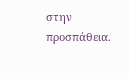στην προσπάθεια.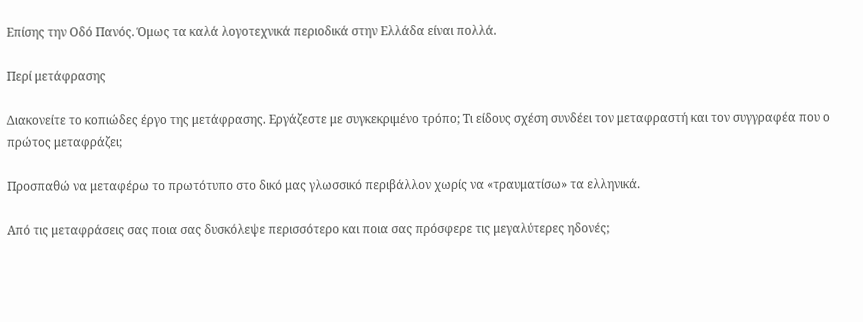Επίσης την Οδό Πανός. Όμως τα καλά λογοτεχνικά περιοδικά στην Ελλάδα είναι πολλά.

Περί μετάφρασης

Διακονείτε το κοπιώδες έργο της μετάφρασης. Εργάζεστε με συγκεκριμένο τρόπο; Τι είδους σχέση συνδέει τον μεταφραστή και τον συγγραφέα που ο πρώτος μεταφράζει;

Προσπαθώ να μεταφέρω το πρωτότυπο στο δικό μας γλωσσικό περιβάλλον χωρίς να «τραυματίσω» τα ελληνικά.

Από τις μεταφράσεις σας ποια σας δυσκόλεψε περισσότερο και ποια σας πρόσφερε τις μεγαλύτερες ηδονές;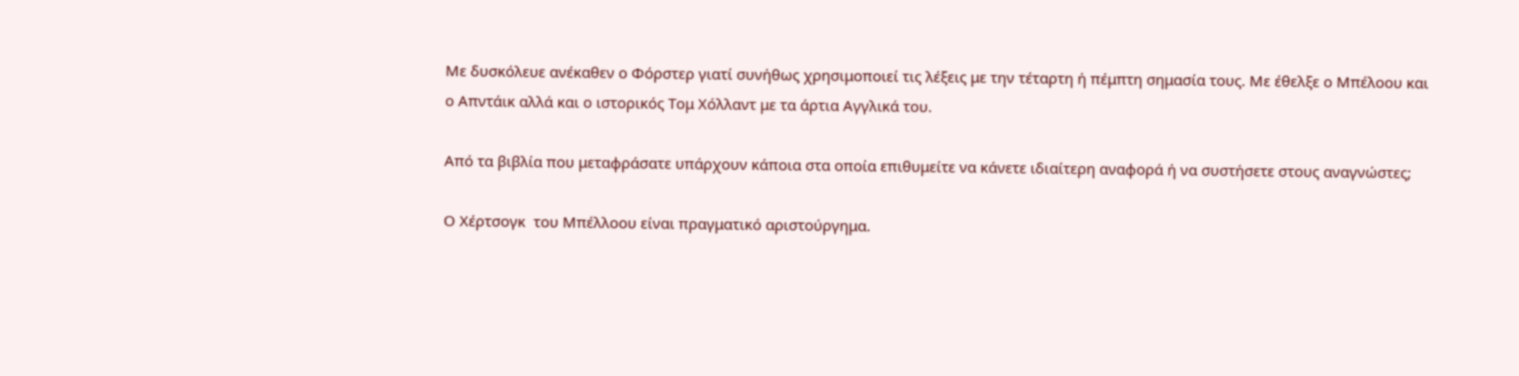Με δυσκόλευε ανέκαθεν ο Φόρστερ γιατί συνήθως χρησιμοποιεί τις λέξεις με την τέταρτη ή πέμπτη σημασία τους. Με έθελξε ο Μπέλοου και ο Απντάικ αλλά και ο ιστορικός Τομ Χόλλαντ με τα άρτια Αγγλικά του.

Από τα βιβλία που μεταφράσατε υπάρχουν κάποια στα οποία επιθυμείτε να κάνετε ιδιαίτερη αναφορά ή να συστήσετε στους αναγνώστες;

Ο Χέρτσογκ  του Μπέλλοου είναι πραγματικό αριστούργημα.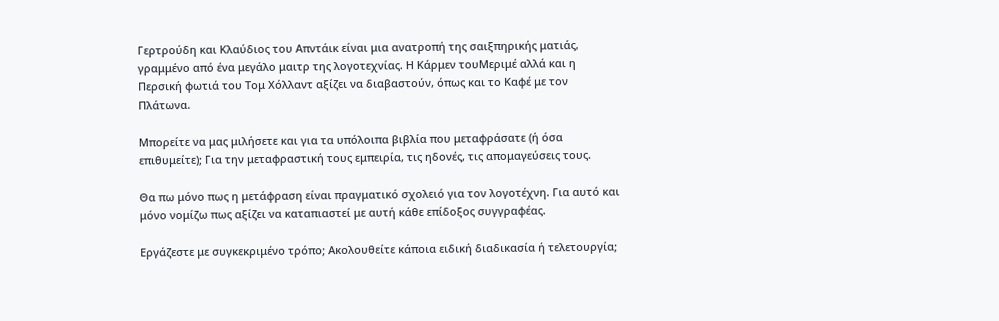Γερτρούδη και Κλαύδιος του Απντάικ είναι μια ανατροπή της σαιξπηρικής ματιάς, γραμμένο από ένα μεγάλο μαιτρ της λογοτεχνίας. Η Κάρμεν τουΜεριμέ αλλά και η Περσική φωτιά του Τομ Χόλλαντ αξίζει να διαβαστούν, όπως και το Καφέ με τον Πλάτωνα.

Μπορείτε να μας μιλήσετε και για τα υπόλοιπα βιβλία που μεταφράσατε (ή όσα επιθυμείτε); Για την μεταφραστική τους εμπειρία, τις ηδονές, τις απομαγεύσεις τους.

Θα πω μόνο πως η μετάφραση είναι πραγματικό σχολειό για τον λογοτέχνη. Για αυτό και μόνο νομίζω πως αξίζει να καταπιαστεί με αυτή κάθε επίδοξος συγγραφέας.

Εργάζεστε με συγκεκριμένο τρόπο; Ακολουθείτε κάποια ειδική διαδικασία ή τελετουργία;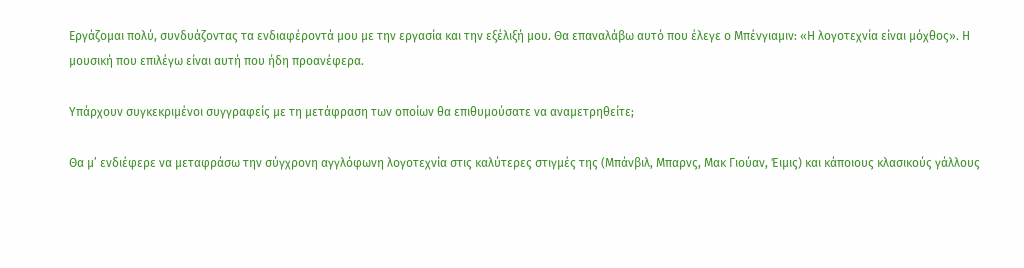Εργάζομαι πολύ, συνδυάζοντας τα ενδιαφέροντά μου με την εργασία και την εξέλιξή μου. Θα επαναλάβω αυτό που έλεγε ο Μπένγιαμιν: «Η λογοτεχνία είναι μόχθος». Η μουσική που επιλέγω είναι αυτή που ήδη προανέφερα.

Υπάρχουν συγκεκριμένοι συγγραφείς με τη μετάφραση των οποίων θα επιθυμούσατε να αναμετρηθείτε;

Θα μ’ ενδιέφερε να μεταφράσω την σύγχρονη αγγλόφωνη λογοτεχνία στις καλύτερες στιγμές της (Μπάνβιλ, Μπαρνς, Μακ Γιούαν, Έιμις) και κάποιους κλασικούς γάλλους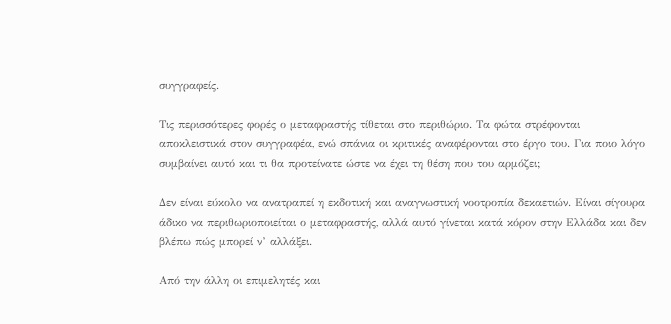συγγραφείς.

Τις περισσότερες φορές ο μεταφραστής τίθεται στο περιθώριο. Τα φώτα στρέφονται αποκλειστικά στον συγγραφέα, ενώ σπάνια οι κριτικές αναφέρονται στο έργο του. Για ποιο λόγο συμβαίνει αυτό και τι θα προτείνατε ώστε να έχει τη θέση που του αρμόζει;

Δεν είναι εύκολο να ανατραπεί η εκδοτική και αναγνωστική νοοτροπία δεκαετιών. Είναι σίγουρα άδικο να περιθωριοποιείται ο μεταφραστής, αλλά αυτό γίνεται κατά κόρον στην Ελλάδα και δεν βλέπω πώς μπορεί ν’ αλλάξει.

Από την άλλη οι επιμελητές και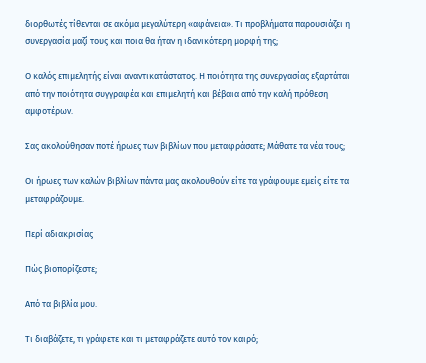διορθωτές τίθενται σε ακόμα μεγαλύτερη «αφάνεια». Τι προβλήματα παρουσιάζει η συνεργασία μαζί τους και ποια θα ήταν η ιδανικότερη μορφή της;

Ο καλός επιμελητής είναι αναντικατάστατος. Η ποιότητα της συνεργασίας εξαρτάται από την ποιότητα συγγραφέα και επιμελητή και βέβαια από την καλή πρόθεση αμφοτέρων.

Σας ακολούθησαν ποτέ ήρωες των βιβλίων που μεταφράσατε; Μάθατε τα νέα τους;

Οι ήρωες των καλών βιβλίων πάντα μας ακολουθούν είτε τα γράφουμε εμείς είτε τα μεταφράζουμε.

Περί αδιακρισίας

Πώς βιοπορίζεστε;

Από τα βιβλία μου.

Τι διαβάζετε, τι γράφετε και τι μεταφράζετε αυτό τον καιρό;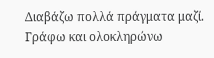Διαβάζω πολλά πράγματα μαζί. Γράφω και ολοκληρώνω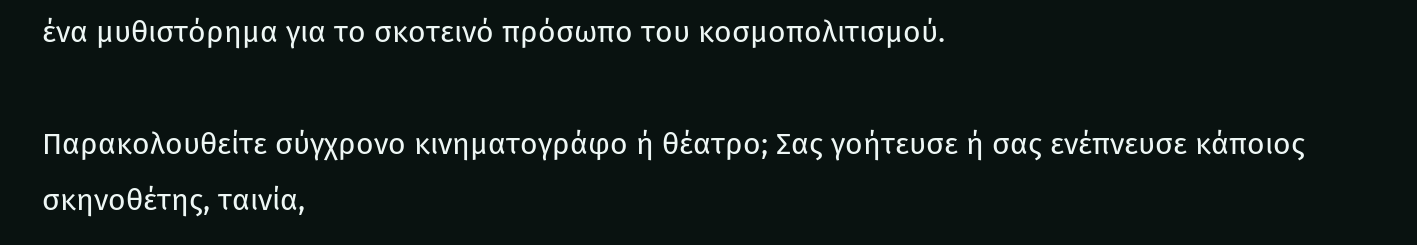ένα μυθιστόρημα για το σκοτεινό πρόσωπο του κοσμοπολιτισμού.

Παρακολουθείτε σύγχρονο κινηματογράφο ή θέατρο; Σας γοήτευσε ή σας ενέπνευσε κάποιος σκηνοθέτης, ταινία,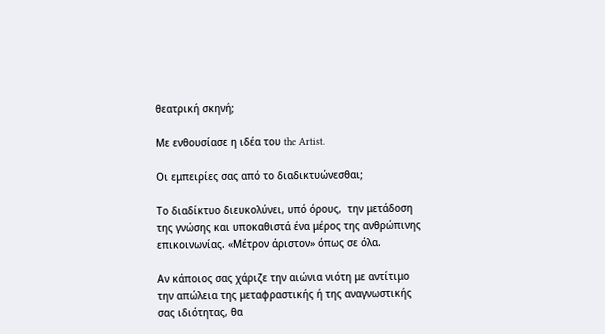θεατρική σκηνή;

Με ενθουσίασε η ιδέα του the Artist.

Οι εμπειρίες σας από το διαδικτυώνεσθαι;

Το διαδίκτυο διευκολύνει, υπό όρους,  την μετάδοση της γνώσης και υποκαθιστά ένα μέρος της ανθρώπινης επικοινωνίας. «Μέτρον άριστον» όπως σε όλα.

Αν κάποιος σας χάριζε την αιώνια νιότη με αντίτιμο την απώλεια της μεταφραστικής ή της αναγνωστικής σας ιδιότητας, θα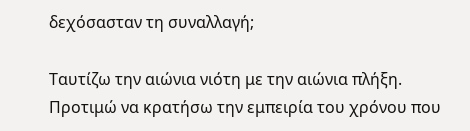δεχόσασταν τη συναλλαγή;

Ταυτίζω την αιώνια νιότη με την αιώνια πλήξη. Προτιμώ να κρατήσω την εμπειρία του χρόνου που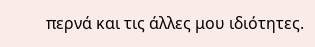περνά και τις άλλες μου ιδιότητες.